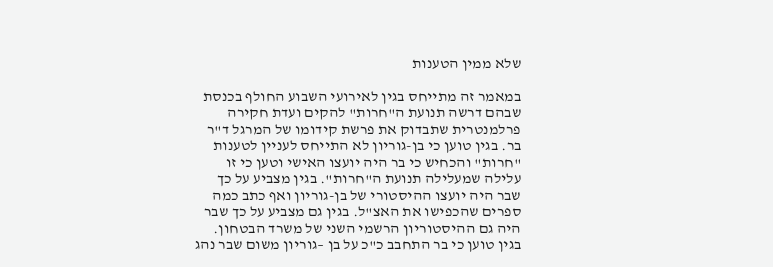שלא ממין הטענות

במאמר זה מתייחס בגין לאירועי השבוע החולף בכנסת שבהם דרשה תנועת ה"חרות" להקים ועדת חקירה פרלמנטרית שתבדוק את פרשת קידומו של המרגל ד"ר בר. בגין טוען כי בן-גוריון לא התייחס לעניין לטענות "חרות" והכחיש כי בר היה יועצו האישי וטען כי זו עלילה שמעלילה תנועת ה"חרות". בגין מצביע על כך שבר היה יועצו ההיסטורי של בן-גוריון ואף כתב כמה ספרים שהכפישו את האצ"ל. בגין גם מצביע על כך שבר היה גם ההיסטוריון הרשמי השני של משרד הבטחון. בגין טוען כי בר התחבב כ"כ על בן –גוריון משום שבר נהג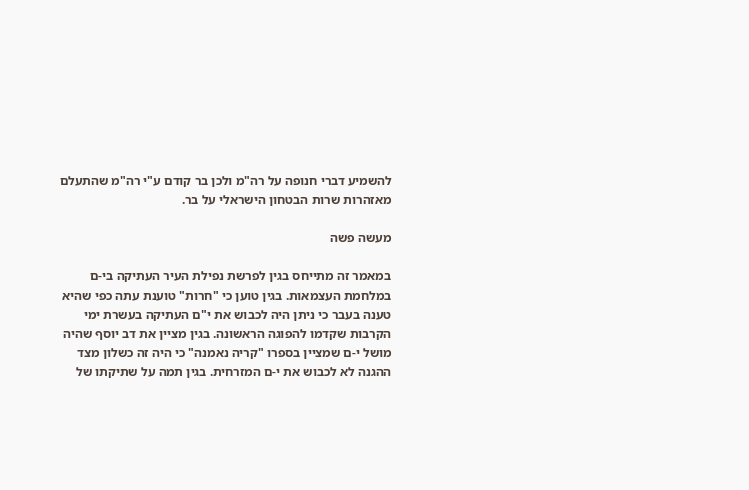להשמיע דברי חנופה על רה"מ ולכן בר קודם ע"י רה"מ שהתעלם מאזהרות שרות הבטחון הישראלי על בר.

מעשה פשה

במאמר זה מתייחס בגין לפרשת נפילת העיר העתיקה בי-ם במלחמת העצמאות. בגין טוען כי "חרות" טוענת עתה כפי שהיא טענה בעבר כי ניתן היה לכבוש את י"ם העתיקה בעשרת ימי הקרבות שקדמו להפוגה הראשונה. בגין מציין את דב יוסף שהיה מושל י-ם שמציין בספרו "קריה נאמנה" כי היה זה כשלון מצד ההגנה לא לכבוש את י-ם המזרחית. בגין תמה על שתיקתו של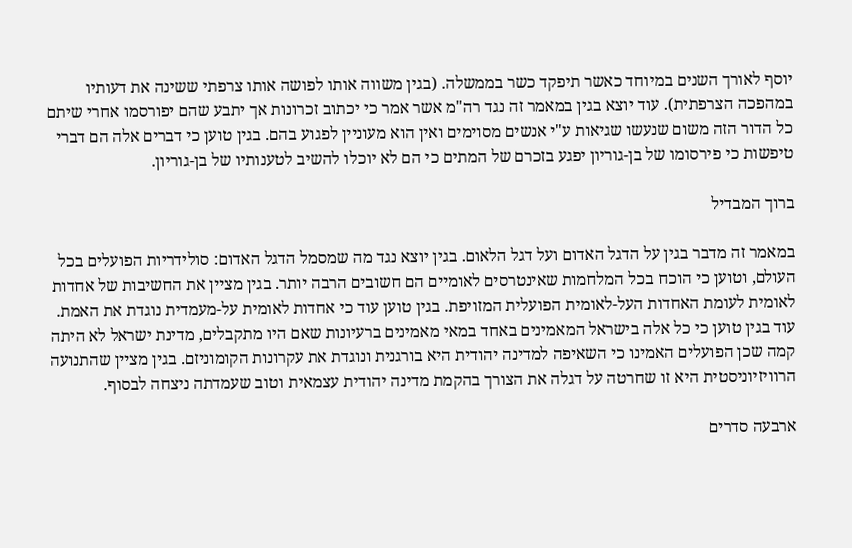יוסף לאורך השנים במיוחד כאשר תיפקד כשר בממשלה. (בגין משווה אותו לפושה אותו צרפתי ששינה את דעותיו במהפכה הצרפתית). עוד יוצא בגין במאמר זה נגד רה"מ אשר אמר כי יכתוב זכרונות אך יתבע שהם יפורסמו אחרי שיתם כל הדור הזה משום שנעשו שגיאות ע"י אנשים מסוימים ואין הוא מעוניין לפגוע בהם. בגין טוען כי דברים אלה הם דברי טיפשות כי פירסומו של בן-גוריון יפגע בזכרם של המתים כי הם לא יוכלו להשיב לטענותיו של בן-גוריון.

ברוך המבדיל

במאמר זה מדבר בגין על הדגל האדום ועל דגל הלאום. בגין יוצא נגד מה שמסמל הדגל האדום: סולידריות הפועלים בכל העולם, וטוען כי הוכח בכל המלחמות שאינטרסים לאומיים הם חשובים הרבה יותר. בגין מציין את החשיבות של אחדות לאומית לעומת האחדות העל-לאומית הפועלית המזויפת. בגין טוען עוד כי אחדות לאומית על-מעמדית נוגדת את האמת. עוד בגין טוען כי כל אלה בישראל המאמינים באחד במאי מאמינים ברעיונות שאם היו מתקבלים, מדינת ישראל לא היתה קמה שכן הפועלים האמינו כי השאיפה למדינה יהודית היא בורגנית ונוגדת את עקרונות הקומוניזם. בגין מציין שהתנועה הרוויזיוניסטית היא זו שחרטה על דגלה את הצורך בהקמת מדינה יהודית עצמאית וטוב שעמדתה ניצחה לבסוף.

ארבעה סדרים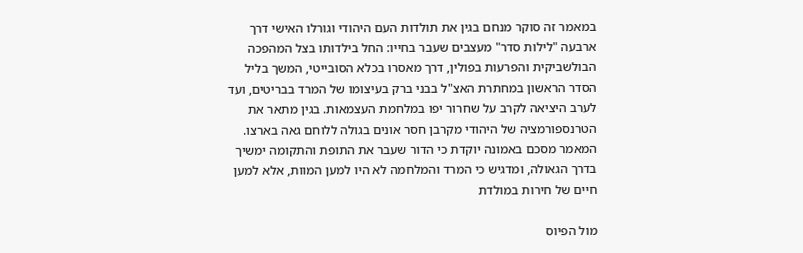במאמר זה סוקר מנחם בגין את תולדות העם היהודי וגורלו האישי דרך ארבעה "לילות סדר" מעצבים שעבר בחייו: החל בילדותו בצל המהפכה הבולשביקית והפרעות בפולין, דרך מאסרו בכלא הסובייטי, המשך בליל הסדר הראשון במחתרת האצ"ל בבני ברק בעיצומו של המרד בבריטים, ועד לערב היציאה לקרב על שחרור יפו במלחמת העצמאות. בגין מתאר את הטרנספורמציה של היהודי מקרבן חסר אונים בגולה ללוחם גאה בארצו. המאמר מסכם באמונה יוקדת כי הדור שעבר את התופת והתקומה ימשיך בדרך הגאולה, ומדגיש כי המרד והמלחמה לא היו למען המוות, אלא למען חיים של חירות במולדת

מול הפיוס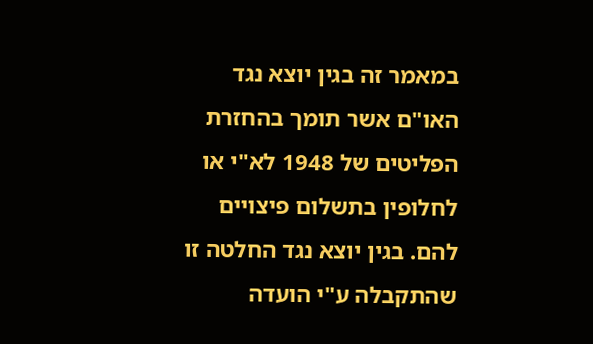במאמר זה בגין יוצא נגד האו"ם אשר תומך בהחזרת הפליטים של 1948 לא"י או לחלופין בתשלום פיצויים להם. בגין יוצא נגד החלטה זו שהתקבלה ע"י הועדה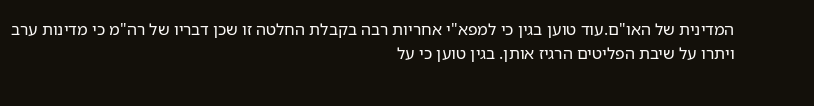המדינית של האו"ם.עוד טוען בגין כי למפא"י אחריות רבה בקבלת החלטה זו שכן דבריו של רה"מ כי מדינות ערב ויתרו על שיבת הפליטים הרגיז אותן. בגין טוען כי על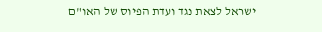ישראל לצאת נגד ועדת הפיוס של האו"ם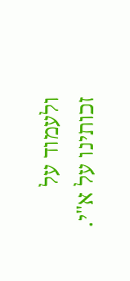ולעמוד על זכותינו על א"י.